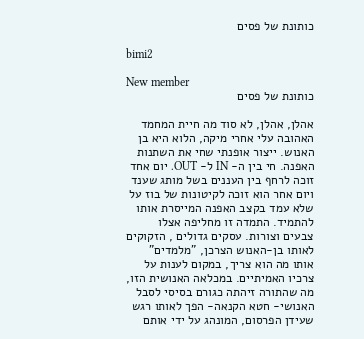כותונת של פסים

bimi2

New member
כותונת של פסים

אהלן, אהלן, לא סוד מה חיית המחמד האהובה עלי אחרי מיקה, הלוא היא בן האנוש. ייצור אופנתי שחי את השתנות האפנה. חי בין ה- IN ל- OUT. יום אחד זוכה לרחף בין העננים בשל מותג שענד ויום אחר הוא זוכה לקיטונות של בוז על שלא עמד בקצב האפנה המייסרת אותו להתמיד. התמדה זו מחליפה אצלו צבעים וצורות. עסקים גדולים , הזקוקים לאותו בן-האנוש הצרכן, "מלמדים" אותו מה הוא צריך, במקום לענות על צרכיו האמיתיים. במכלאה האנושית הזו, מה שהתורה זיהתה כגורם בסיסי לסבל האנושי- חטא הקנאה- הפך לאותו רגש שעידן הפרסום, המונהג על ידי אותם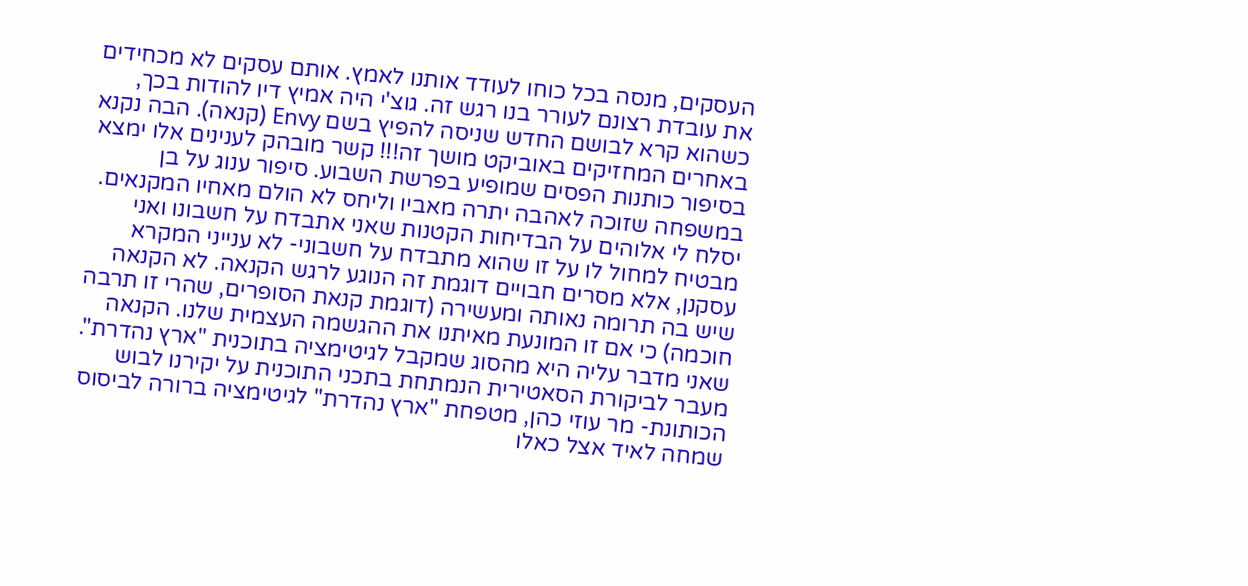העסקים, מנסה בכל כוחו לעודד אותנו לאמץ. אותם עסקים לא מכחידים את עובדת רצונם לעורר בנו רגש זה. גוצ'י היה אמיץ דיו להודות בכך, כשהוא קרא לבושם החדש שניסה להפיץ בשם Envy (קנאה). הבה נקנא באחרים המחזיקים באוביקט מושך זה!!! קשר מובהק לענינים אלו ימצא בסיפור כותנות הפסים שמופיע בפרשת השבוע. סיפור ענוג על בן במשפחה שזוכה לאהבה יתרה מאביו וליחס לא הולם מאחיו המקנאים. יסלח לי אלוהים על הבדיחות הקטנות שאני אתבדח על חשבונו ואני מבטיח למחול לו על זו שהוא מתבדח על חשבוני- לא ענייני המקרא עסקנן, אלא מסרים חבויים דוגמת זה הנוגע לרגש הקנאה. לא הקנאה שיש בה תרומה נאותה ומעשירה (דוגמת קנאת הסופרים, שהרי זו תרבה חוכמה) כי אם זו המונעת מאיתנו את ההגשמה העצמית שלנו. הקנאה שאני מדבר עליה היא מהסוג שמקבל לגיטימציה בתוכנית "ארץ נהדרת". מעבר לביקורת הסאטירית הנמתחת בתכני התוכנית על יקירנו לבוש הכותונת- מר עוזי כהן, מטפחת "ארץ נהדרת" לגיטימציה ברורה לביסוס שמחה לאיד אצל כאלו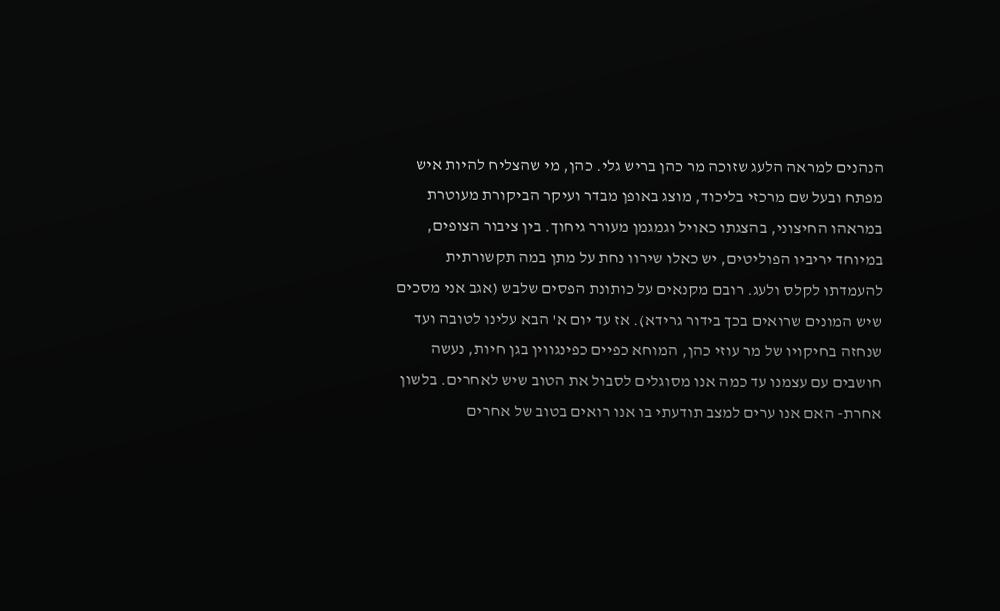הנהנים למראה הלעג שזוכה מר כהן בריש גלי. כהן, מי שהצליח להיות איש מפתח ובעל שם מרכזי בליכוד, מוצג באופן מבדר ועיקר הביקורת מעוטרת במראהו החיצוני, בהצגתו כאויל וגמגמן מעורר גיחוך. בין ציבור הצופים, במיוחד יריביו הפוליטים, יש כאלו שירוו נחת על מתן במה תקשורתית להעמדתו לקלס ולעג. רובם מקנאים על כותונת הפסים שלבש (אגב אני מסכים שיש המונים שרואים בכך בידור גרידא). אז עד יום א' הבא עלינו לטובה ועד שנחזה בחיקויו של מר עוזי כהן, המוחא כפיים כפינגווין בגן חיות, נעשה חושבים עם עצמנו עד כמה אנו מסוגלים לסבול את הטוב שיש לאחרים. בלשון אחרת- האם אנו ערים למצב תודעתי בו אנו רואים בטוב של אחרים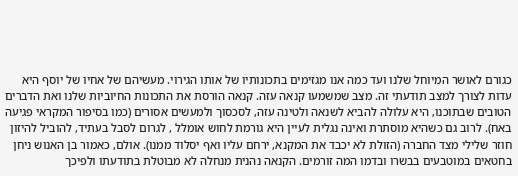כגורם לאושר המיוחל שלנו ועד כמה אנו מגזימים בתכונותיו של אותו הגירוי. מעשיהם של אחיו של יוסף היא עדות לצורך למצב תודעתי זה. מצב שמשמעו קנאה עזה. קנאה הורסת את התכונות החיוביות שלנו ואת הדברים הטובים שבתוכנו, היא עלולה להביא לשנאה ולטינה עזה, לסכסוך ולמעשים אסורים (כמו בסיפור המקראי פגיעה באח). לרוב גם כשהיא מוסתרת ואינה נגלית לעיין היא גורמת לחוש אומלל , לגרום לסבל בעתיד, להוביל להיזון חוזר שלילי מצד החברה (הזולת לא יכבד את המקנא, ירחם עליו ואף יסלוד ממנו). אולם, כאמור בן האנוש ניחן בחטאים במוטבעים בבשרו ובדמו המה זורמים. הקנאה נהנית מנחלה לא מבוטלת בתודעתו ולפיכך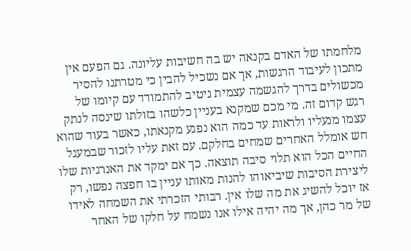מלחמתו של האדם בקנאה יש בה חשיבות עליונה. גם הפעם אין מתכון לעיבוד הרגשות, אך אם נשכיל להבין כי מטרתנו להסיר מכשולים בדרך להגשמה עצמית ניטיב להתמודד עם קיומו של רגש קדום זה. מי מכם שמקנא בעניין כלשהו בזולתו שינסה לנתק עצמו מנעליו ולראות עד כמה הוא נפגע מקנאתו, כאשר בעוד שהוא חש אומלל האחרים שמחים בחלקם. עם זאת עליו לזכור שבמעגל החיים הכל הוא תלוי סיבה תוצאה. כך אם ימקד את האנרגיות שלו ליצירת הסיבות שיביאוהו להנות מאותו עניין בו חפצה נפשו, רק אז יוכל להשיג את מה שלו אין. רבותי הזכרתי את השמחה לאידו של מר כהן, אך מה יהיה אילו אנו נשמח על חלקו של האחר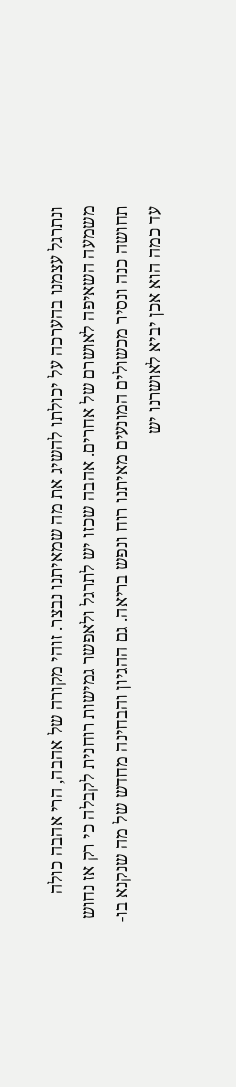ונתרגל עצמנו בהערכה על יכולתו להשיג את מה שמאיתנו נבצר. זוהי מקורה של אהבה, הרי אהבה כולה משמעה השאיפה לאושרם של אחרים. אהבה שכזו יש לתרגל ולאפשר גמישות רוחנית לקבלה כי רק אז נחוש תחושה כנה ונסיר מכשולים המונעים מאיתנו רוח ונפש בריאה. גם ההגיון והבחינה מחדש של מה שנקנא בו- עד כמה הוא אכן יביא לאושרנו יש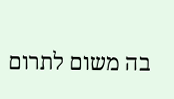בה משום לתרום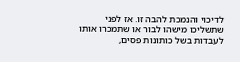לדיכוי והנמכת להבה זו. אז לפני שתשליכו מישהו לבור או שתמכרו אותו לעבדות בשל כותונות פסים,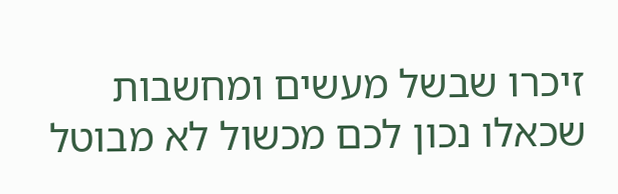זיכרו שבשל מעשים ומחשבות שכאלו נכון לכם מכשול לא מבוטל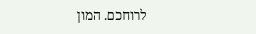לרוחכם. המון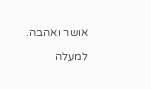אושר ואהבה.

למעלה